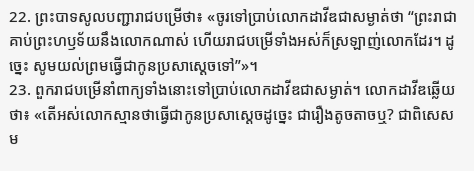22. ព្រះបាទសូលបញ្ជារាជបម្រើថា៖ «ចូរទៅប្រាប់លោកដាវីឌជាសម្ងាត់ថា “ព្រះរាជាគាប់ព្រះហឫទ័យនឹងលោកណាស់ ហើយរាជបម្រើទាំងអស់ក៏ស្រឡាញ់លោកដែរ។ ដូច្នេះ សូមយល់ព្រមធ្វើជាកូនប្រសាស្ដេចទៅ”»។
23. ពួករាជបម្រើនាំពាក្យទាំងនោះទៅប្រាប់លោកដាវីឌជាសម្ងាត់។ លោកដាវីឌឆ្លើយថា៖ «តើអស់លោកស្មានថាធ្វើជាកូនប្រសាស្ដេចដូច្នេះ ជារឿងតូចតាចឬ? ជាពិសេស ម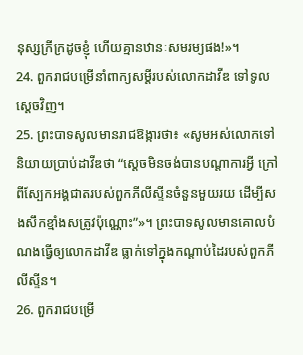នុស្សក្រីក្រដូចខ្ញុំ ហើយគ្មានឋានៈសមរម្យផង!»។
24. ពួករាជបម្រើនាំពាក្យសម្ដីរបស់លោកដាវីឌ ទៅទូលស្ដេចវិញ។
25. ព្រះបាទសូលមានរាជឱង្ការថា៖ «សូមអស់លោកទៅនិយាយប្រាប់ដាវីឌថា “ស្ដេចមិនចង់បានបណ្ដាការអ្វី ក្រៅពីស្បែកអង្គជាតរបស់ពួកភីលីស្ទីនចំនួនមួយរយ ដើម្បីសងសឹកខ្មាំងសត្រូវប៉ុណ្ណោះ”»។ ព្រះបាទសូលមានគោលបំណងធ្វើឲ្យលោកដាវីឌ ធ្លាក់ទៅក្នុងកណ្ដាប់ដៃរបស់ពួកភីលីស្ទីន។
26. ពួករាជបម្រើ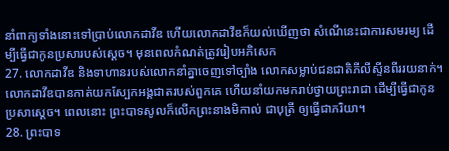នាំពាក្យទាំងនោះទៅប្រាប់លោកដាវីឌ ហើយលោកដាវីឌក៏យល់ឃើញថា សំណើនេះជាការសមរម្យ ដើម្បីធ្វើជាកូនប្រសារបស់ស្ដេច។ មុនពេលកំណត់ត្រូវរៀបអភិសេក
27. លោកដាវីឌ និងទាហានរបស់លោកនាំគ្នាចេញទៅច្បាំង លោកសម្លាប់ជនជាតិភីលីស្ទីនពីររយនាក់។ លោកដាវីឌបានកាត់យកស្បែកអង្គជាតរបស់ពួកគេ ហើយនាំយកមករាប់ថ្វាយព្រះរាជា ដើម្បីធ្វើជាកូនប្រសាស្ដេច។ ពេលនោះ ព្រះបាទសូលក៏លើកព្រះនាងមិកាល់ ជាបុត្រី ឲ្យធ្វើជាភរិយា។
28. ព្រះបាទ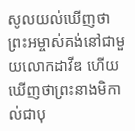សូលយល់ឃើញថា ព្រះអម្ចាស់គង់នៅជាមួយលោកដាវីឌ ហើយឃើញថាព្រះនាងមិកាល់ជាបុ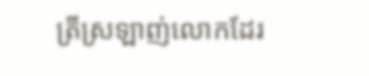ត្រីស្រឡាញ់លោកដែរ